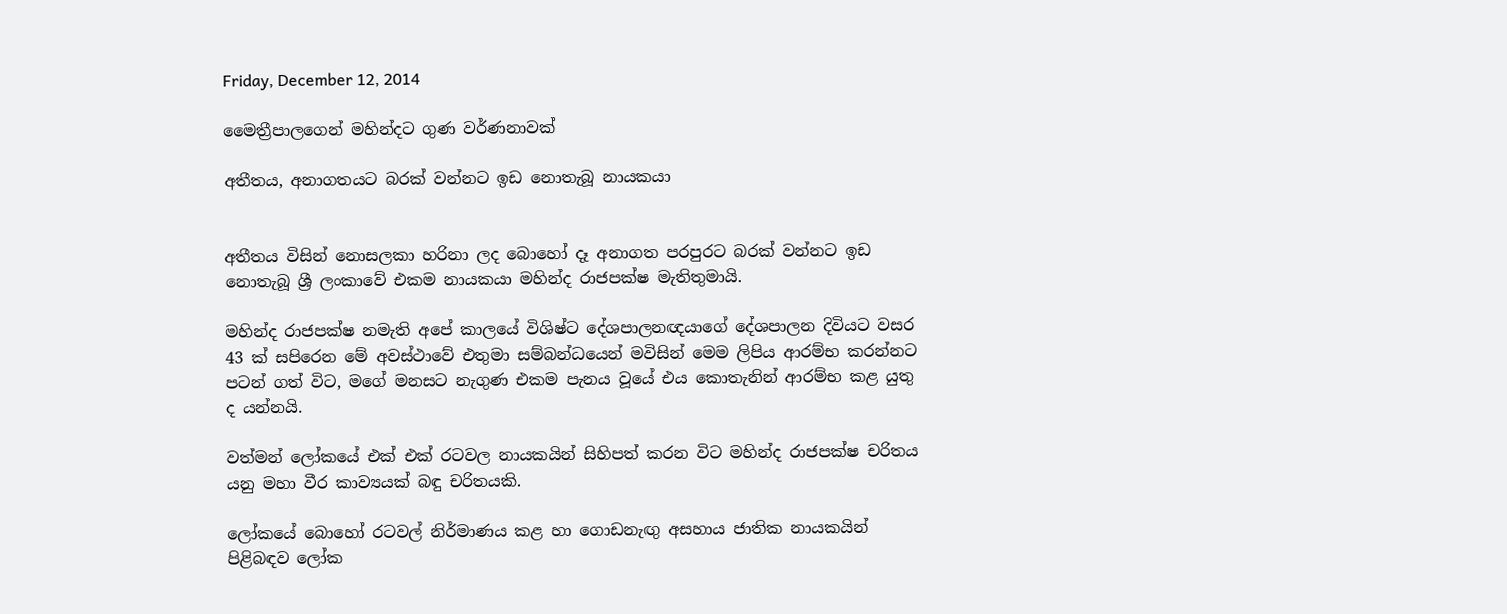Friday, December 12, 2014

මෛත්‍රීපාලගෙන් මහින්දට ගුණ වර්ණනාවක්

අතීතය, අනාගතයට බරක් වන්නට ඉඩ නොතැබූ නායකයා


අතීතය විසින් නොසලකා හරිනා ලද බොහෝ දෑ අනාගත පරපුරට බරක් වන්නට ඉඩ නොතැබූ ශ්‍රී ලංකාවේ එකම නායකයා මහින්ද රාජපක්ෂ මැතිතුමායි.

මහින්ද රාජපක්ෂ නමැති අපේ කාලයේ විශිෂ්ට දේශපාලනඥයාගේ දේශපාලන දිවියට වසර 43 ක් සපිරෙන මේ අවස්ථාවේ එතුමා සම්බන්ධයෙන් මවිසින් මෙම ලිපිය ආරම්භ කරන්නට පටන් ගත් විට, මගේ මනසට නැගුණ එකම පැනය වූයේ එය කොතැනින් ආරම්භ කළ යුතු ද යන්නයි.

වත්මන් ලෝකයේ එක් එක් රටවල නායකයින් සිහිපත් කරන විට මහින්ද රාජපක්ෂ චරිතය යනු මහා වීර කාව්‍යයක් බඳු චරිතයකි.

ලෝකයේ බොහෝ රටවල් නිර්මාණය කළ හා ගොඩනැඟු අසහාය ජාතික නායකයින් පිළිබඳව ලෝක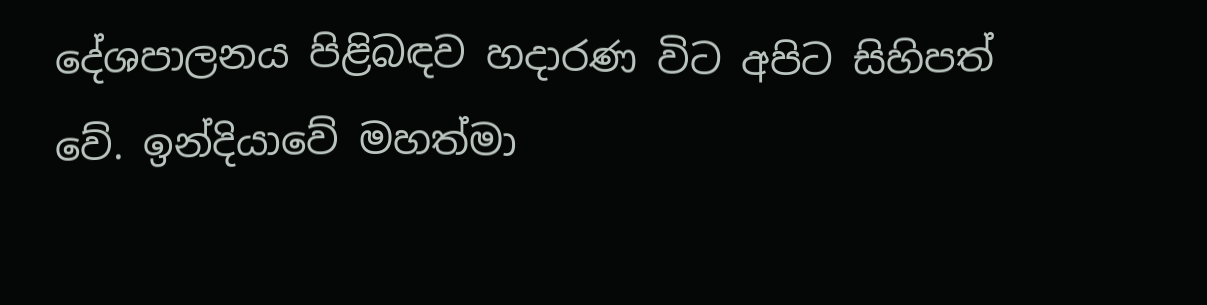දේශපාලනය පිළිබඳව හදාරණ විට අපිට සිහිපත් වේ. ඉන්දියාවේ මහත්මා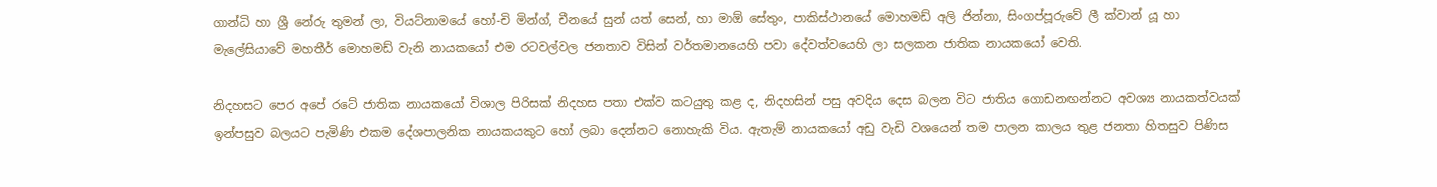ගාන්ධි හා ශ්‍රී නේරු තුමන් ලා, වියට්නාමයේ හෝ-චි මින්ග්, චීනයේ සුන් යත් සෙන්, හා මාඕ සේතුං, පාකිස්ථානයේ මොහමඩ් අලි ජින්නා, සිංගප්පූරුවේ ලී ක්වාන් යූ හා මැලේසියාවේ මහතීර් මොහමඩ් වැනි නායකයෝ එම රටවල්වල ජනතාව විසින් වර්තමානයෙහි පවා දේවත්වයෙහි ලා සලකන ජාතික නායකයෝ වෙති.

නිදහසට පෙර අපේ රටේ ජාතික නායකයෝ විශාල පිරිසක් නිදහස පතා එක්ව කටයුතු කළ ද, නිදහසින් පසු අවදිය දෙස බලන විට ජාතිය ගොඩනඟන්නට අවශ්‍ය නායකත්වයක් ඉන්පසුව බලයට පැමිණි එකම දේශපාලනික නායකයකුට හෝ ලබා දෙන්නට නොහැකි විය. ඇතැම් නායකයෝ අඩු වැඩි වශයෙන් තම පාලන කාලය තුළ ජනතා හිතසුව පිණිස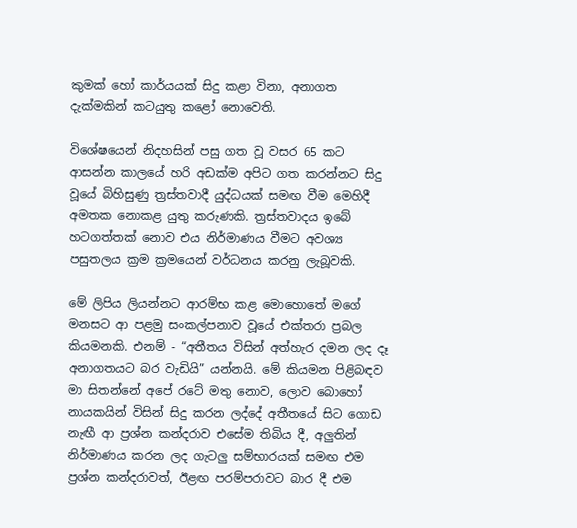කුමක් හෝ කාර්යයක් සිදු කළා විනා, අනාගත දැක්මකින් කටයුතු කළෝ නොවෙති.

විශේෂයෙන් නිදහසින් පසු ගත වූ වසර 65 කට ආසන්න කාලයේ හරි අඩක්ම අපිට ගත කරන්නට සිදු වූයේ බිහිසුණු ත්‍රස්තවාදී යුද්ධයක් සමඟ වීම මෙහිදී අමතක නොකළ යුතු කරුණකි. ත්‍රස්තවාදය ඉබේ හටගත්තක් නොව එය නිර්මාණය වීමට අවශ්‍ය පසුතලය ක්‍රම ක්‍රමයෙන් වර්ධනය කරනු ලැබූවකි.

මේ ලිපිය ලියන්නට ආරම්භ කළ මොහොතේ මගේ මනසට ආ පළමු සංකල්පනාව වූයේ එක්තරා ප්‍රබල කියමනකි. එනම් - “අතීතය විසින් අත්හැර දමන ලද දෑ අනාගතයට බර වැඩියි” යන්නයි. මේ කියමන පිළිබඳව මා සිතන්නේ අපේ රටේ මතු නොව, ලොව බොහෝ නායකයින් විසින් සිදු කරන ලද්දේ අතීතයේ සිට ගොඩ නැඟී ආ ප්‍රශ්න කන්දරාව එසේම තිබිය දී, අලුතින් නිර්මාණය කරන ලද ගැටලු සම්භාරයක් සමඟ එම ප්‍රශ්න කන්දරාවත්, ඊළඟ පරම්පරාවට බාර දී එම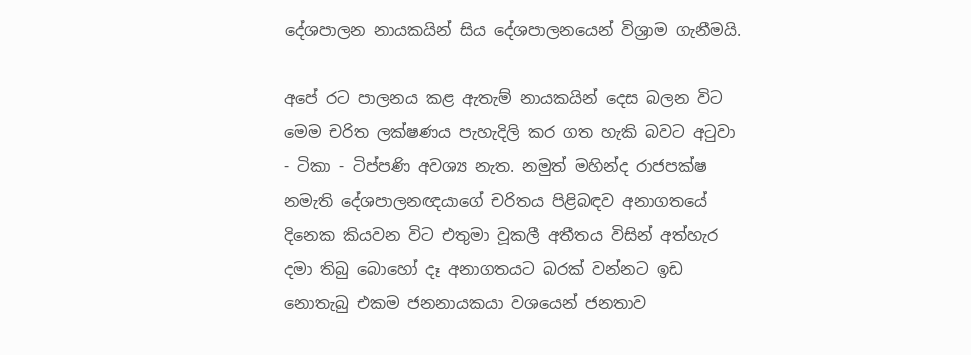දේශපාලන නායකයින් සිය දේශපාලනයෙන් විශ්‍රාම ගැනීමයි.

අපේ රට පාලනය කළ ඇතැම් නායකයින් දෙස බලන විට මෙම චරිත ලක්ෂණය පැහැදිලි කර ගත හැකි බවට අටුවා - ටිකා - ටිප්පණි අවශ්‍ය නැත. නමුත් මහින්ද රාජපක්ෂ නමැති දේශපාලනඥයාගේ චරිතය පිළිබඳව අනාගතයේ දිනෙක කියවන විට එතුමා වූකලී අතීතය විසින් අත්හැර දමා තිබු බොහෝ දෑ අනාගතයට බරක් වන්නට ඉඩ නොතැබු එකම ජනනායකයා වශයෙන් ජනතාව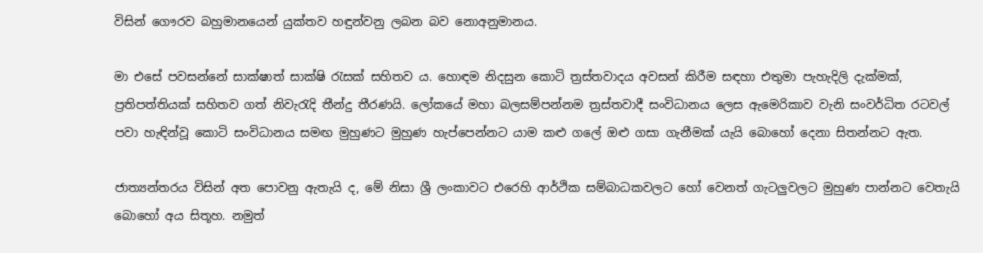විසින් ගෞරව බහුමානයෙන් යුක්තව හඳුන්වනු ලබන බව නොඅනුමානය.

මා එසේ පවසන්නේ සාක්ෂාත් සාක්ෂි රැසක් සහිතව ය. හොඳම නිදසුන කොටි ත්‍රස්තවාදය අවසන් කිරීම සඳහා එතුමා පැහැදිලි දැක්මක්, ප්‍රතිපත්තියක් සහිතව ගත් නිවැරැදි තීන්දු තීරණයි. ලෝකයේ මහා බලසම්පන්නම ත්‍රස්තවාදී සංවිධානය ලෙස ඇමෙරිකාව වැනි සංවර්ධිත රටවල් පවා හැඳින්වූ කොටි සංවිධානය සමඟ මුහුණට මුහුණ හැප්පෙන්නට යාම කළු ගලේ ඔළු ගසා ගැනීමක් යැයි බොහෝ දෙනා සිතන්නට ඇත.

ජාත්‍යන්තරය විසින් අත පොවනු ඇතැයි ද, මේ නිසා ශ්‍රී ලංකාවට එරෙහි ආර්ථික සම්බාධකවලට හෝ වෙනත් ගැටලුවලට මුහුණ පාන්නට වෙතැයි බොහෝ අය සිතූහ. නමුත්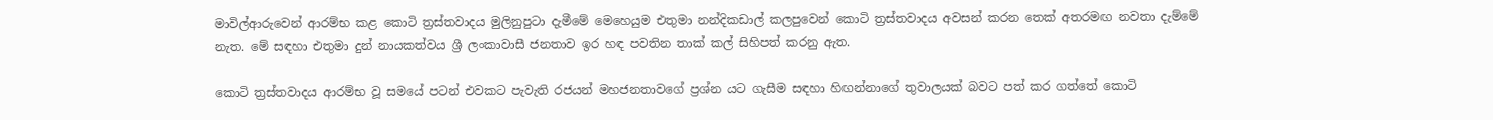මාවිල්ආරුවෙන් ආරම්භ කළ කොටි ත්‍රස්තවාදය මුලිනුපුටා දැමීමේ මෙහෙයුම එතුමා නන්දිකඩාල් කලපුවෙන් කොටි ත්‍රස්තවාදය අවසන් කරන තෙක් අතරමඟ නවතා දැම්මේ නැත. මේ සඳහා එතුමා දුන් නායකත්වය ශ්‍රී ලංකාවාසී ජනතාව ඉර හඳ පවතින තාක් කල් සිහිපත් කරනු ඇත.

කොටි ත්‍රස්තවාදය ආරම්භ වූ සමයේ පටන් එවකට පැවැති රජයන් මහජනතාවගේ ප්‍රශ්න යට ගැසීම සඳහා හිඟන්නාගේ තුවාලයක් බවට පත් කර ගත්තේ කොටි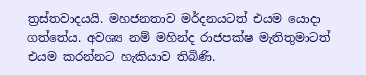ත්‍රස්තවාදයයි. මහජනතාව මර්දනයටත් එයම යොදා ගත්තේය. අවශ්‍ය නම් මහින්ද රාජපක්ෂ මැතිතුමාටත් එයම කරන්නට හැකියාව තිබිණි.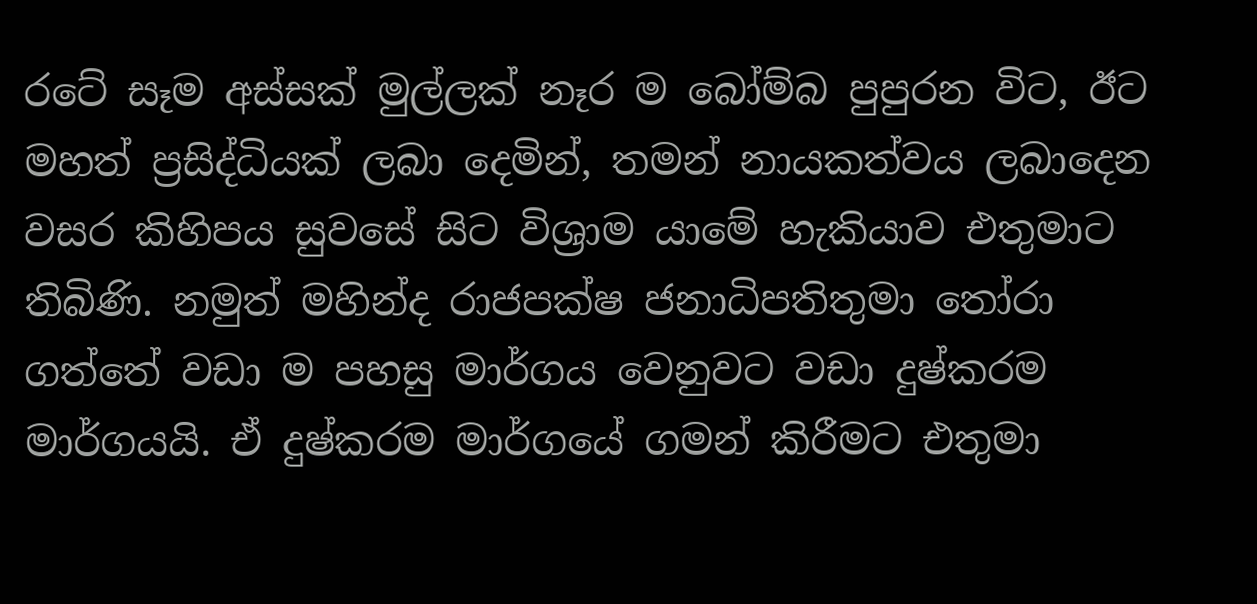රටේ සෑම අස්සක් මුල්ලක් නෑර ම බෝම්බ පුපුරන විට, ඊට මහත් ප්‍රසිද්ධියක් ලබා දෙමින්, තමන් නායකත්වය ලබාදෙන වසර කිහිපය සුවසේ සිට විශ්‍රාම යා‍මේ හැකියාව එතුමාට තිබිණි. නමුත් මහින්ද රාජපක්ෂ ජනාධිපතිතුමා තෝරා ගත්තේ වඩා ම පහසු මාර්ගය වෙනුවට වඩා දුෂ්කරම මාර්ගයයි. ඒ දුෂ්කරම මාර්ගයේ ගමන් කිරීමට එතුමා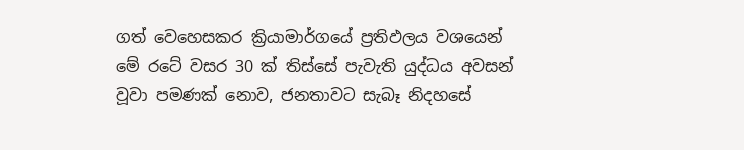ගත් වෙහෙසකර ක්‍රියාමාර්ගයේ ප්‍රතිඵලය වශයෙන් මේ රටේ වසර 30 ක් තිස්සේ පැවැති යුද්ධය අවසන් වූවා පමණක් නොව, ජනතාවට සැබෑ නිදහසේ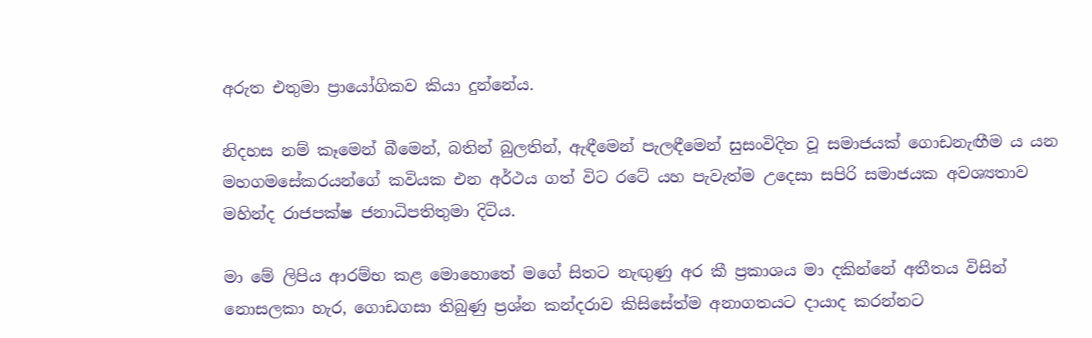අරුත එතුමා ප්‍රායෝගිකව කියා දුන්නේය.

නිදහස නම් කෑමෙන් බීමෙන්, බතින් බුලතින්, ඇඳීමෙන් පැලඳීමෙන් සුසංවිදිත වූ සමාජයක් ගොඩනැඟීම ය යන මහගමසේකරයන්ගේ කවියක එන අර්ථය ගත් විට රටේ යහ පැවැත්ම උදෙසා සපිරි සමාජයක අවශ්‍යතාව මහින්ද රාජපක්ෂ ජනාධිපතිතුමා දිටිය.

මා මේ ලිපිය ආරම්භ කළ මොහොතේ මගේ සිතට නැඟුණු අර කී ප්‍රකාශය මා දකින්නේ අතීතය විසින් නොසලකා හැර, ගොඩගසා තිබුණු ප්‍රශ්න කන්දරාව කිසිසේත්ම අනාගතයට දායාද කරන්නට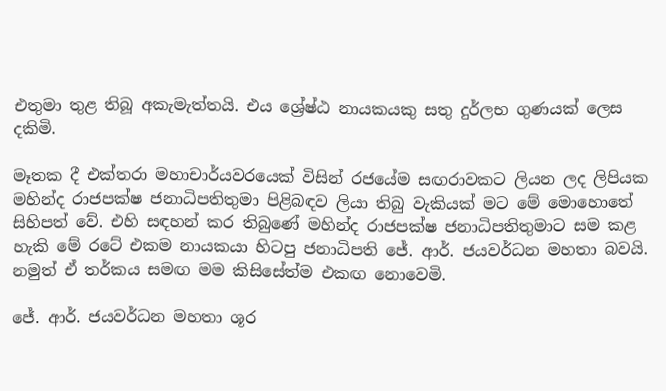එතුමා තුළ තිබූ අකැමැත්තයි. එය ශ්‍රේෂ්ඨ නායකයකු සතු දුර්ලභ ගුණයක් ලෙස දකිමි.

මෑතක දී එක්තරා මහාචාර්යවරයෙක් විසින් රජයේම සඟරාවකට ලියන ලද ලිපියක මහින්ද රාජපක්ෂ ජනාධිපතිතුමා පිළිබඳව ලියා තිබු වැකියක් මට මේ මොහොතේ සිහිපත් වේ. එහි සඳහන් කර තිබුණේ මහින්ද රාජපක්ෂ ජනාධිපතිතුමාට සම කළ හැකි මේ රටේ එකම නායකයා හිටපු ජනාධිපති ජේ. ආර්. ජයවර්ධන මහතා බවයි. නමුත් ඒ තර්කය සමඟ මම කිසිසේත්ම එකඟ නොවෙමි.

ජේ. ආර්. ජයවර්ධන මහතා ශූර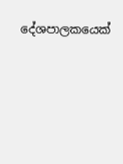දේශපාලකයෙක්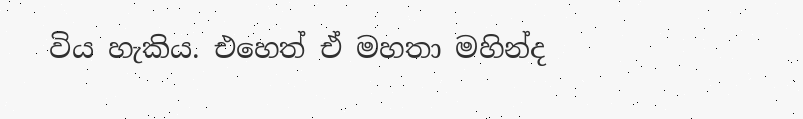විය හැකිය. එහෙත් ඒ මහතා මහින්ද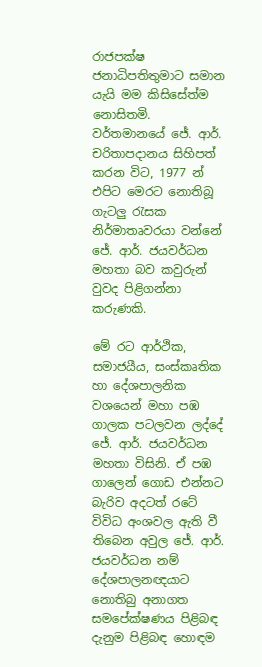රාජපක්ෂ ජනාධිපතිතුමාට සමාන යැයි මම කිසිසේත්ම නොසිතමි. වර්තමානයේ ජේ. ආර්. චරිතාපදානය සිහිපත් කරන විට, 1977 න් එපිට මෙරට නොතිබූ ගැටලු රැසක නිර්මාතෘවරයා වන්නේ ජේ. ආර්. ජයවර්ධන මහතා බව කවුරුන් වුවද පිළිගන්නා කරුණකි.

මේ රට ආර්ථික, සමාජයීය, සංස්කෘතික හා දේශපාලනික වශයෙන් මහා පඹ ගාලක පටලවන ලද්දේ ජේ. ආර්. ජයවර්ධන මහතා විසිනි. ඒ පඹ ගාලෙන් ගොඩ එන්නට බැරිව අදටත් රටේ විවිධ අංශවල ඇති වී තිබෙන අවුල ජේ. ආර්. ජයවර්ධන නම් දේශපාලනඥයාට නොතිබු අනාගත සමපේක්ෂණය පිළිබඳ දැනුම පිළිබඳ හොඳම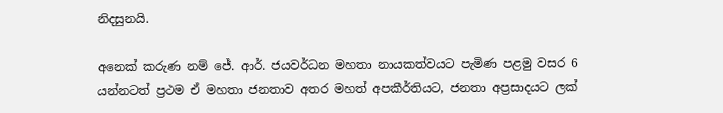නිදසුනයි.

අනෙක් කරුණ නම් ජේ. ආර්. ජයවර්ධන මහතා නායකත්වයට පැමිණ පළමු වසර 6 යන්නටත් ප්‍රථම ඒ මහතා ජනතාව අතර මහත් අපකීර්තියට, ජනතා අප්‍රසාදයට ලක්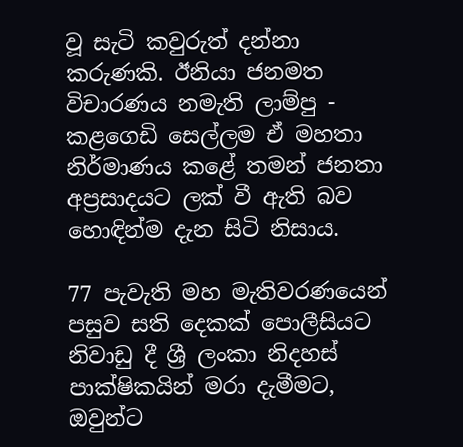වූ සැටි කවුරුත් දන්නා කරුණකි. ඊනියා ජනමත විචාරණය නමැති ලාම්පු - කළගෙඩි සෙල්ලම ඒ මහතා නිර්මාණය කළේ තමන් ජනතා අප්‍රසාදයට ලක් වී ඇති බව හොඳින්ම දැන සිටි නිසාය.

77 පැවැති මහ මැතිවරණයෙන් පසුව සති දෙකක් පොලීසියට නිවාඩු දී ශ්‍රී ලංකා නිදහස් පාක්ෂිකයින් මරා දැමීමට, ඔවුන්ට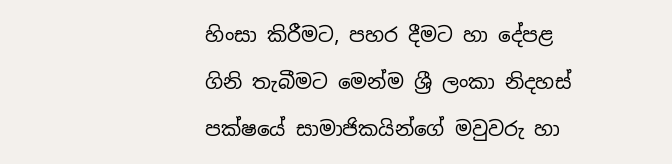හිංසා කිරීමට, පහර දීමට හා දේපළ ගිනි තැබීමට මෙන්ම ශ්‍රී ලංකා නිදහස් පක්ෂයේ සාමාජිකයින්ගේ මවුවරු හා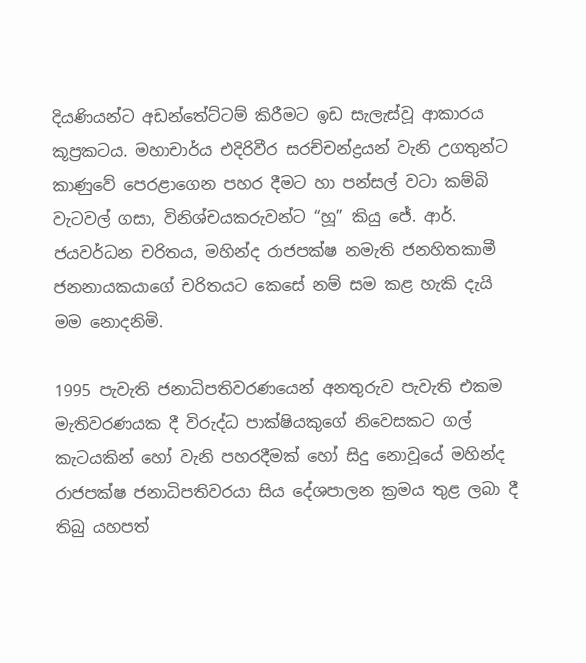දියණියන්ට අඩන්තේට්ටම් කිරීමට ඉඩ සැලැස්වූ ආකාරය කූප්‍රකටය. මහාචාර්ය එදිරිවීර සරච්චන්ද්‍රයන් වැනි උගතුන්ට කාණුවේ පෙරළාගෙන පහර දීමට හා පන්සල් වටා කම්බි වැටවල් ගසා, විනිශ්චයකරුවන්ට “හූ” කියු ජේ. ආර්. ජයවර්ධන චරිතය, මහින්ද රාජපක්ෂ නමැති ජනහිතකාමී ජනනායකයාගේ චරිතයට කෙසේ නම් සම කළ හැකි දැයි මම නොදනිමි.

1995 පැවැති ජනාධිපතිවරණයෙන් අනතුරුව පැවැති එකම මැතිවරණයක දී විරුද්ධ පාක්ෂියකුගේ නිවෙසකට ගල් කැටයකින් හෝ වැනි පහරදීමක් හෝ සිදු නොවූයේ මහින්ද රාජපක්ෂ ජනාධිපතිවරයා සිය දේශපාලන ක්‍රමය තුළ ලබා දී තිබු යහපත්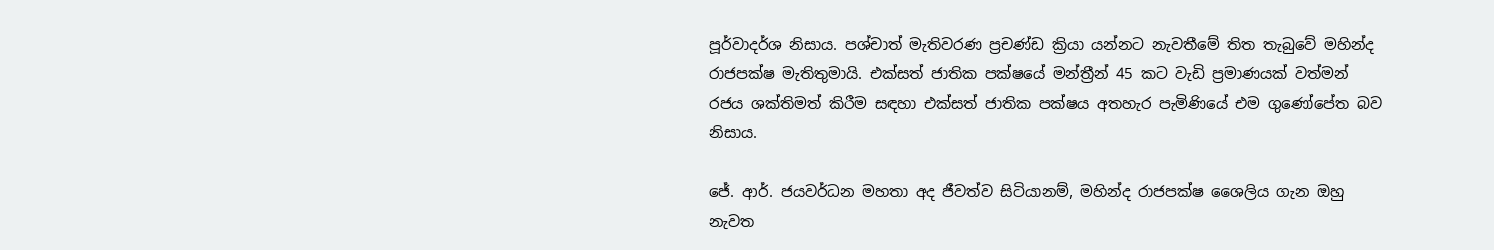පූර්වාදර්ශ නිසාය. පශ්චාත් මැතිවරණ ප්‍රචණ්ඩ ක්‍රියා යන්නට නැවතීමේ තිත තැබුවේ මහින්ද රාජපක්ෂ මැතිතුමායි. එක්සත් ජාතික පක්ෂයේ මන්ත්‍රීන් 45 කට වැඩි ප්‍රමාණයක් වත්මන් රජය ශක්තිමත් කිරීම සඳහා එක්සත් ජාතික පක්ෂය අතහැර පැමිණියේ එම ගුණෝපේත බව නිසාය.

ජේ. ආර්. ජයවර්ධන මහතා අද ජීවත්ව සිටියානම්, මහින්ද රාජපක්ෂ ශෛලිය ගැන ඔහු නැවත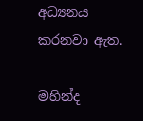අධ්‍යනය කරනවා ඇත.

මහින්ද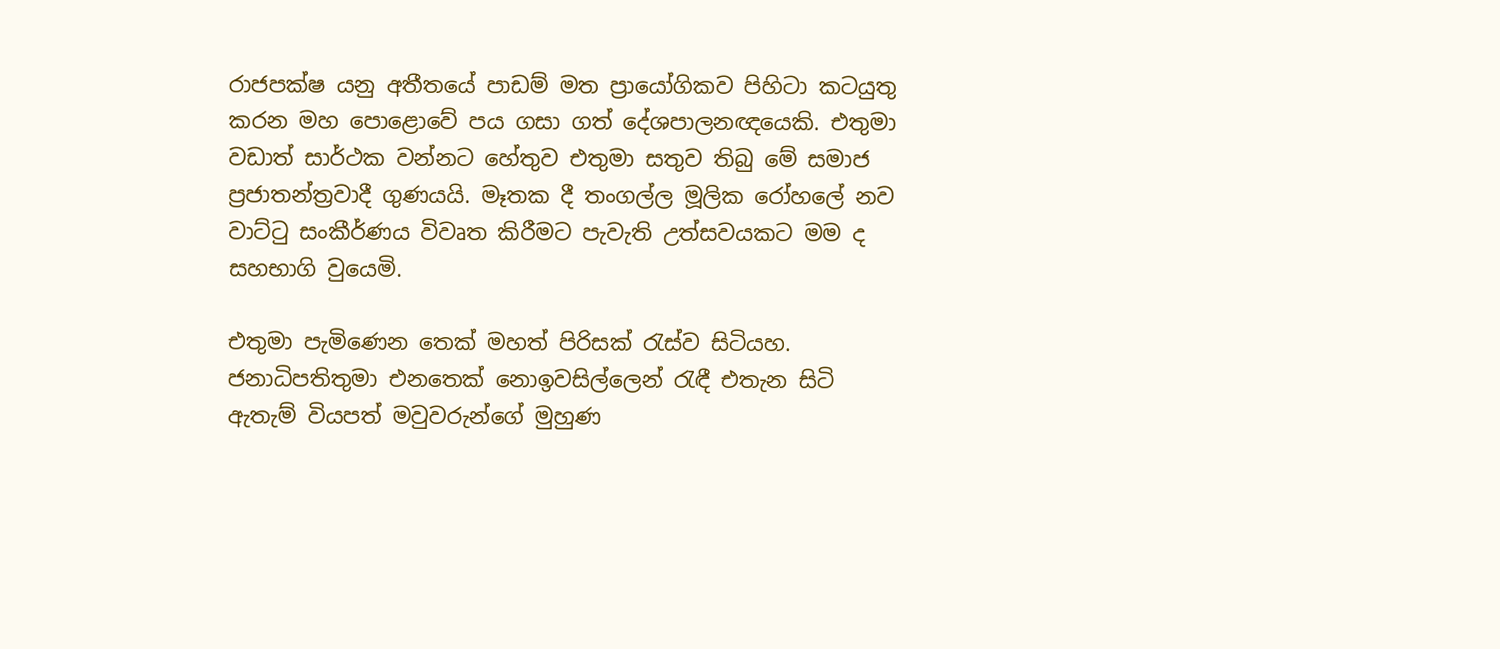රාජපක්ෂ යනු අතීතයේ පාඩම් මත ප්‍රායෝගිකව පිහිටා කටයුතු කරන මහ පොළොවේ පය ගසා ගත් දේශපාලනඥයෙකි. එතුමා වඩාත් සාර්ථක වන්නට හේතුව එතුමා සතුව තිබු මේ සමාජ ප්‍රජාතන්ත්‍රවාදී ගුණයයි. මෑතක දී තංගල්ල මූලික රෝහලේ නව වාට්ටු සංකීර්ණය විවෘත කිරීමට පැවැති උත්සවයකට මම ද සහභාගි වුයෙමි.

එතුමා පැමිණෙන තෙක් මහත් පිරිසක් රැස්ව සිටියහ. ජනාධිපතිතුමා එනතෙක් නොඉවසිල්ලෙන් රැඳී එතැන සිටි ඇතැම් වියපත් මවුවරුන්ගේ මුහුණ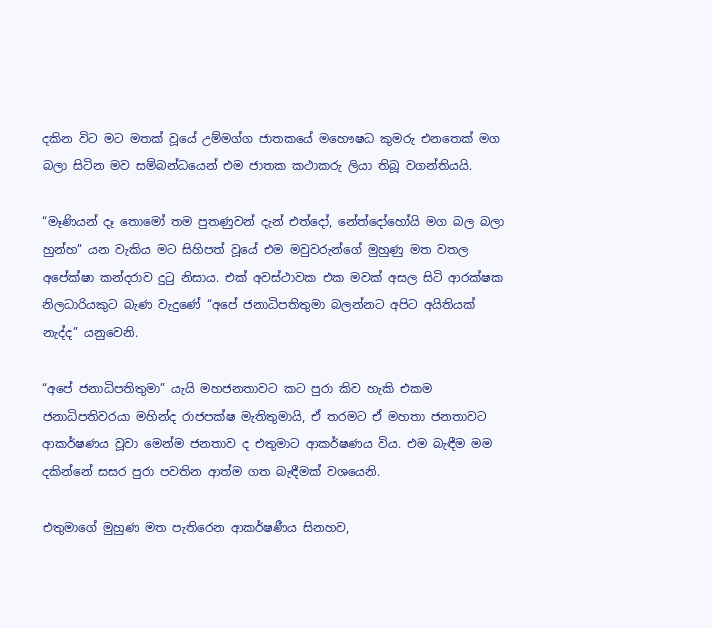දකින විට මට මතක් වූයේ උම්මග්ග ජාතකයේ මහෞෂධ කුමරු එනතෙක් මග බලා සිටින මව සම්බන්ධයෙන් එම ජාතක කථාකරු ලියා තිබූ වගන්තියයි.

“මෑණියන් දෑ තොමෝ තම පුතණුවන් දැන් එත්දෝ, නේත්දෝහෝයි මග බල බලා හුන්හ” යන වැකිය මට සිහිපත් වූයේ එම මවුවරුන්ගේ මුහුණු මත වතල අපේක්ෂා කන්දරාව දුටු නිසාය. එක් අවස්ථාවක එක මවක් අසල සිටි ආරක්ෂක නිලධාරියකුට බැණ වැදුණේ “අපේ ජනාධිපතිතුමා බලන්නට අපිට අයිතියක් නැද්ද” යනුවෙනි.

“අපේ ජනාධිපතිතුමා” යැයි මහජනතාවට කට පුරා කිව හැකි එකම ජනාධිපතිවරයා මහින්ද රාජපක්ෂ මැතිතුමායි, ඒ තරමට ඒ මහතා ජනතාවට ආකර්ෂණය වූවා මෙන්ම ජනතාව ද එතුමාට ආකර්ෂණය විය. එම බැඳීම මම දකින්නේ සසර පුරා පවතින ආත්ම ගත බැඳීමක් වශයෙනි.

එතුමාගේ මුහුණ මත පැතිරෙන ආකර්ෂණීය සිනහව,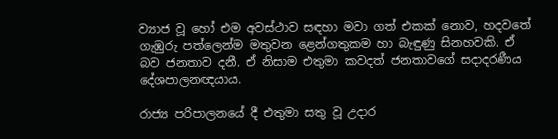ව්‍යාජ වූ හෝ එම අවස්ථාව සඳහා මවා ගත් එකක් නොව, හදවතේ ගැඹුරු පත්ලෙන්ම මතුවන ළෙන්ගතුකම හා බැඳුණු සිනහවකි. ඒ බව ජනතාව දනී. ඒ නිසාම එතුමා කවදත් ජනතාවගේ සදාදරණීය දේශපාලනඥයාය.

රාජ්‍ය පරිපාලනයේ දී එතුමා සතු වූ උදාර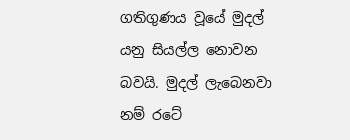ගතිගුණය වූයේ මුදල් යනු සියල්ල නොවන බවයි. මුදල් ලැබෙනවා නම් රටේ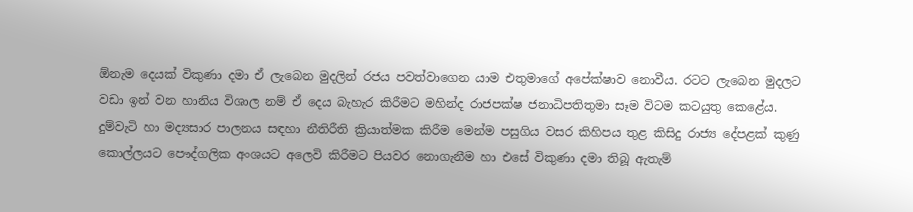ඕනැම දෙයක් විකුණා දමා ඒ ලැබෙන මුදලින් රජය පවත්වාගෙන යාම එතුමාගේ අපේක්ෂාව නොවීය. රටට ලැබෙන මුදලට වඩා ඉන් වන හානිය විශාල නම් ඒ දෙය බැහැර කිරීමට මහින්ද රාජපක්ෂ ජනාධිපතිතුමා සෑම විටම කටයුතු කෙළේය. දුම්වැටි හා මද්‍යසාර පාලනය සඳහා නීතිරීති ක්‍රියාත්මක කිරීම මෙන්ම පසුගිය වසර කිහිපය තුළ කිසිදු රාජ්‍ය දේපළක් කුණු කොල්ලයට පෞද්ගලික අංශයට අලෙවි කිරීමට පියවර නොගැනීම හා එසේ විකුණා දමා තිබූ ඇතැම්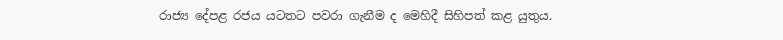රාජ්‍ය දේපළ රජය යටතට පවරා ගැනීම ද මෙහිදී සිහිපත් කළ යුතුය.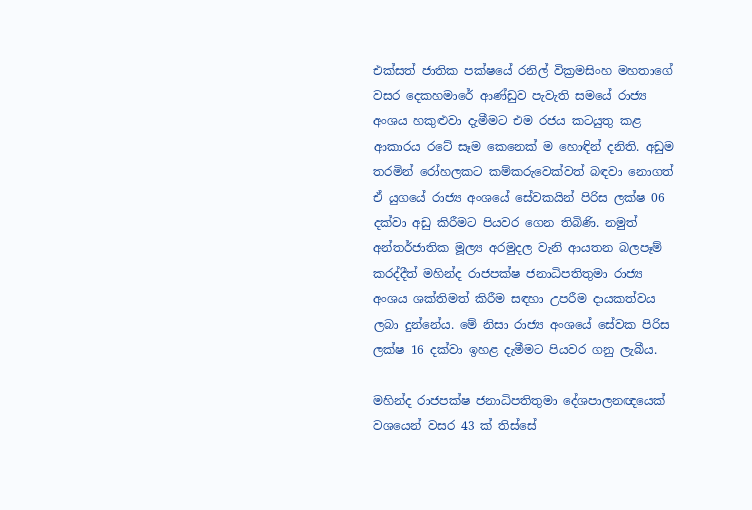එක්සත් ජාතික පක්ෂයේ රනිල් වික්‍රමසිංහ මහතාගේ වසර දෙකහමාරේ ආණ්ඩුව පැවැති සමයේ රාජ්‍ය අංශය හකුළුවා දැමීමට එම රජය කටයුතු කළ ආකාරය රටේ සෑම කෙනෙක් ම හොඳින් දනිති. අඩුම තරමින් රෝහලකට කම්කරුවෙක්වත් බඳවා නොගත් ඒ යුගයේ රාජ්‍ය අංශයේ සේවකයින් පිරිස ලක්ෂ 06 දක්වා අඩු කිරීමට පියවර ගෙන තිබිණි. නමුත් අන්තර්ජාතික මූල්‍ය අරමුදල වැනි ආයතන බලපෑම් කරද්දීත් මහින්ද රාජපක්ෂ ජනාධිපතිතුමා රාජ්‍ය අංශය ශක්තිමත් කිරීම සඳහා උපරීම දායකත්වය ලබා දුන්නේය. මේ නිසා රාජ්‍ය අංශයේ සේවක පිරිස ලක්ෂ 16 දක්වා ඉහළ දැමීමට පියවර ගනු ලැබීය.

මහින්ද රාජපක්ෂ ජනාධිපතිතුමා දේශපාලනඥයෙක් වශයෙන් වසර 43 ක් තිස්සේ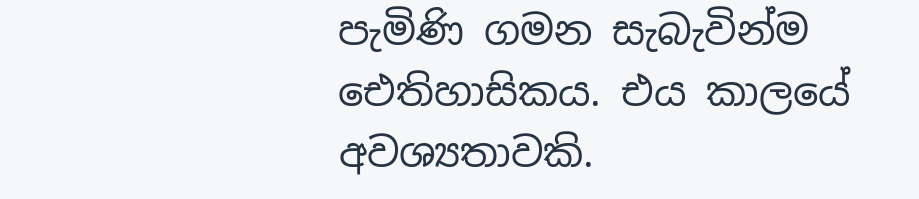පැමිණි ගමන සැබැවින්ම ඓතිහාසිකය. එය කාලයේ අවශ්‍යතාවකි.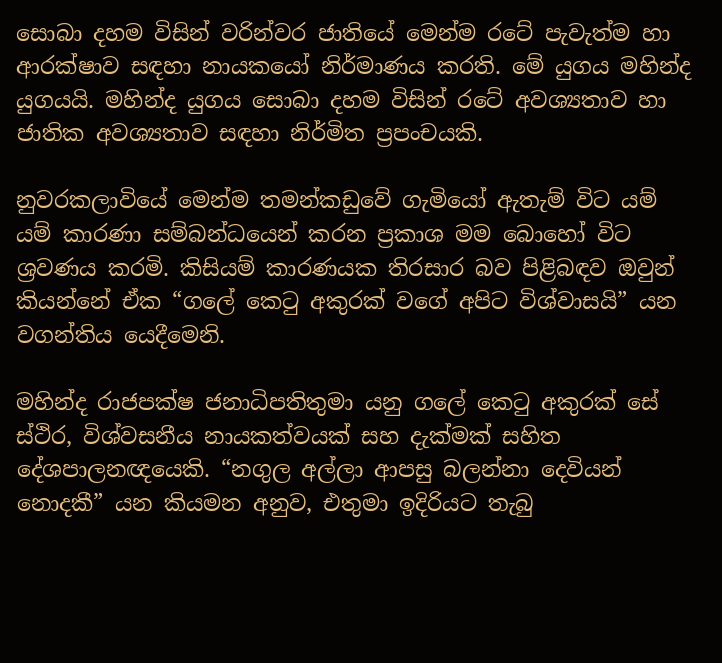සොබා දහම විසින් වරින්වර ජාතියේ මෙන්ම රටේ පැවැත්ම හා ආරක්ෂාව සඳහා නායකයෝ නිර්මාණය කරති. මේ යුගය මහින්ද යුගයයි. මහින්ද යුගය සොබා දහම විසින් රටේ අවශ්‍යතාව හා ජාතික අවශ්‍යතාව සඳහා නිර්මිත ප්‍රපංචයකි.

නුවරකලාවියේ මෙන්ම තමන්කඩුවේ ගැමියෝ ඇතැම් විට යම් යම් කාරණා සම්බන්ධයෙන් කරන ප්‍රකාශ මම බොහෝ විට ශ්‍රවණය කරමි. කිසියම් කාරණයක තිරසාර බව පිළිබඳව ඔවුන් කියන්නේ ඒක “ගලේ කෙටු අකුරක් වගේ අපිට විශ්වාසයි” යන වගන්තිය යෙදීමෙනි.

මහින්ද රාජපක්ෂ ජනාධිපතිතුමා යනු ගලේ කෙටු අකුරක් සේ ස්ථිර, විශ්වසනීය නායකත්වයක් සහ දැක්මක් සහිත දේශපාලනඥයෙකි. “නගුල අල්ලා ආපසු බලන්නා දෙවියන් නොදකී” යන කියමන අනුව, එතුමා ඉදිරියට තැබු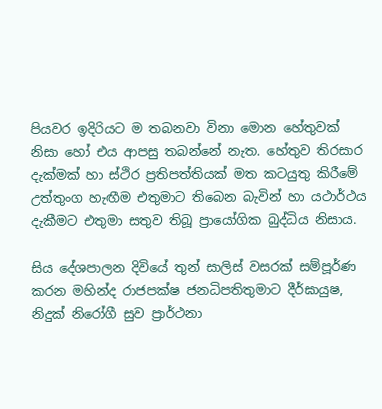පියවර ඉදිරියට ම තබනවා විනා මොන හේතුවක් නිසා හෝ එය ආපසු තබන්නේ නැත. හේතුව තිරසාර දැක්මක් හා ස්ථිර ප්‍රතිපත්තියක් මත කටයුතු කිරීමේ උත්තුංග හැඟීම එතුමාට තිබෙන බැවින් හා යථාර්ථය දැකීමට එතුමා සතුව තිබූ ප්‍රායෝගික බුද්ධිය නිසාය.

සිය දේශපාලන දිවියේ තුන් සාලිස් වසරක් සම්පූර්ණ කරන මහින්ද රාජපක්ෂ ජනධිපතිතුමාට දීර්ඝායුෂ, නිදුක් නිරෝගී සුව ප්‍රාර්ථනා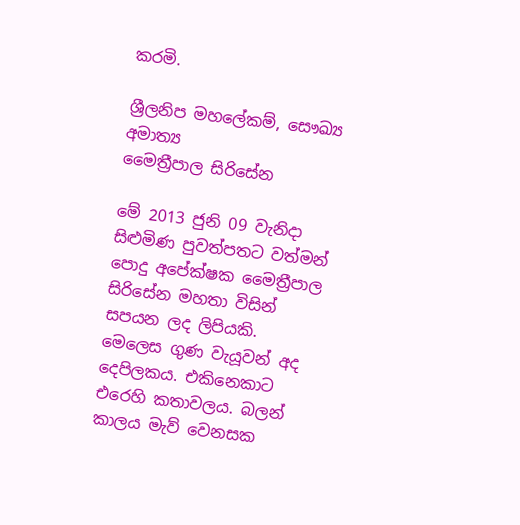කරමි.

ශ්‍රීලනිප මහලේකම්, සෞඛ්‍ය අමාත්‍ය
මෛත්‍රීපාල සිරිසේන

මේ 2013 ජුනි 09 වැනිදා සිළුමිණ පුවත්පතට වත්මන් පොදු අපේක්ෂක මෛත්‍රීපාල සිරිසේන මහතා විසින් සපයන ලද ලිපියකි. මෙලෙස ගුණ වැයූවන් අද දෙපිලකය. එකිනෙකාට එරෙහි කතාවලය. බලන් කාලය මැව් වෙනසක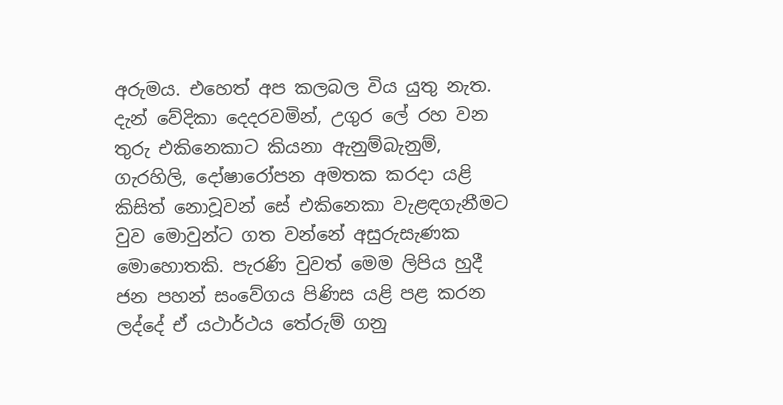අරුමය. එහෙත් අප කලබල විය යුතු නැත. දැන් වේදිකා දෙදරවමින්, උගුර ලේ රහ වන තුරු එකිනෙකාට කියනා ඇනුම්බැනුම්, ගැරහිලි, දෝෂාරෝපන අමතක කරදා යළි කිසිත් නොවූවන් සේ එකිනෙකා වැළඳගැනීමට වුව මොවුන්ට ගත වන්නේ අසුරුසැණක මොහොතකි. පැරණි වුවත් මෙම ලිපිය හුදී ජන පහන් සංවේගය පිණිස යළි පළ කරන ලද්දේ ඒ යථාර්ථය තේරුම් ගනු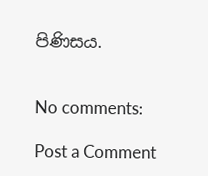පිණිසය.


No comments:

Post a Comment